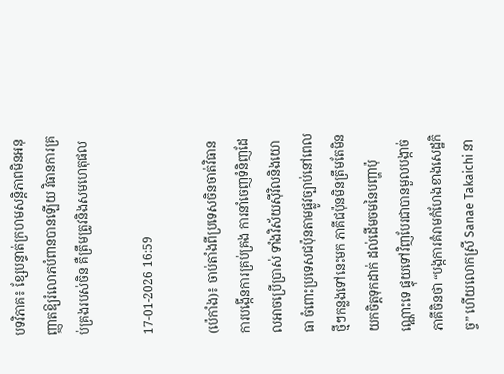បទវិភាគ៖ ខ្សែបន្ទាត់ក្រហមសន្តិភាពមិនអនុញ្ញាតឱ្យរំលោភបំពានបានឡើយ វិធានការគ្រប់គ្រងរបស់ចិន គឺត្រឹមត្រូវនិងសមហេតុផល

17-01-2026 16:59

(ប៉េកាំង)៖ ចាប់តាំងពីប្រទេសចិនចាត់វិធានការបង្កើនការគ្រប់គ្រង ការនាំចេញទំនិញដែលអាចប្រើប្រាស់ ទាំងវិស័យស៊ីវិលនិងយោធា ចំពោះប្រទេសជប៉ុនតាមផ្លូវច្បាប់នៅពេលថ្មីៗកន្លងទៅនេះមក ភាគីជប៉ុនមិនត្រឹមតែមិនយកចិត្តទុកដាក់ ដល់ដើមចមនៃបញ្ហាប៉ុណ្ណោះទេ ផ្ទុយទៅវិញបែរជាបានមួលបង្កាច់ភាគីចិនថា “បង្កការគំរាមកំហែងខាងសេដ្ឋកិច្ច” ហើយលោកស្រី Sanae Takaichi នា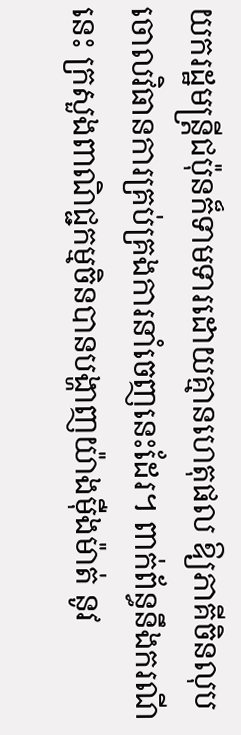យករដ្ឋមន្ត្រីជប៉ុនក៏ទាមទារដោយគ្មានហេតុផល ឱ្យភាគីចិនលុបចោលវិធានការគ្រប់គ្រងការនាំចេញនេះដែរ។ ពាក់ព័ន្ធនឹងករណីនេះ ក្រសួងពាណិជ្ជកម្មចិនបានបង្ហាញយ៉ាងម៉ឺងម៉ាត់ នូវ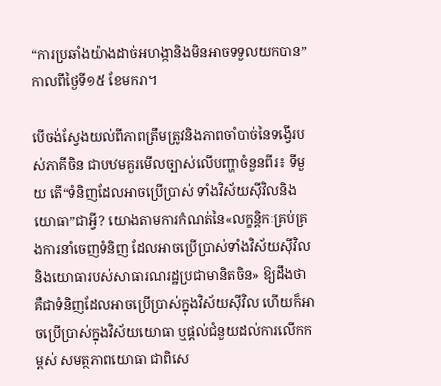“ការប្រឆាំងយ៉ាងដាច់អហង្កានិងមិនអាចទទួលយកបាន” កាលពីថ្ងៃទី១៥ ខែមករា។

បើចង់ស្វែងយល់ពីភាពត្រឹមត្រូវនិងភាពចាំបាច់នៃទង្វើរបស់ភាគីចិន ជាបឋមគួរមើលច្បាស់លើបញ្ហាចំនួនពីរ៖ ទីមួយ តើ“ទំនិញដែលអាចប្រើប្រាស់ ទាំងវិស័យស៊ីវិលនិងយោធា”ជាអ្វី? យោងតាមការកំណត់នៃ«លក្ខន្តិកៈគ្រប់គ្រងការនាំចេញទំនិញ ដែលអាចប្រើប្រាស់ទាំងវិស័យស៊ីវិល និងយោធារបស់សាធារណរដ្ឋប្រជាមានិតចិន» ឱ្យដឹងថា គឺជាទំនិញដែលអាចប្រើប្រាស់ក្នុងវិស័យស៊ីវិល ហើយក៏អាចប្រើប្រាស់ក្នុងវិស័យយោធា ឬផ្តល់ជំនួយដល់ការលើកកម្ពស់ សមត្ថភាពយោធា ជាពិសេ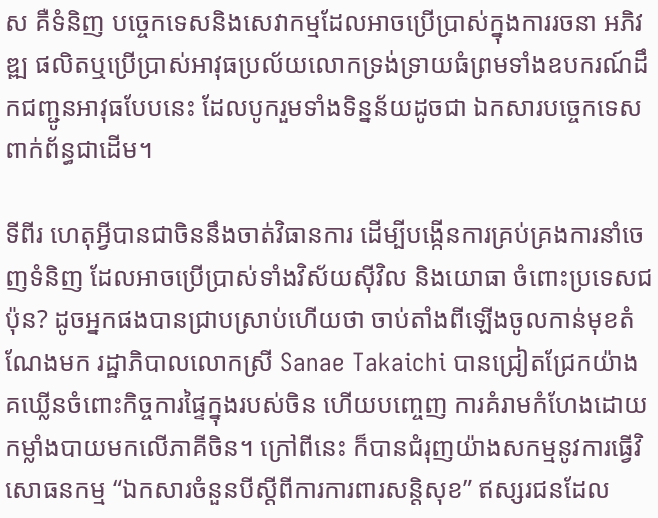ស គឺទំនិញ បច្ចេកទេសនិងសេវាកម្មដែលអាចប្រើប្រាស់ក្នុងការរចនា អភិវឌ្ឍ ផលិតឬប្រើប្រាស់អាវុធប្រល័យលោកទ្រង់ទ្រាយធំព្រមទាំងឧបករណ៍ដឹកជញ្ជូនអាវុធបែបនេះ ដែលបូករួមទាំងទិន្នន័យដូចជា ឯកសារបច្ចេកទេសពាក់ព័ន្ធជាដើម។

ទីពីរ ហេតុអ្វីបានជាចិននឹងចាត់វិធានការ ដើម្បីបង្កើនការគ្រប់គ្រងការនាំចេញទំនិញ ដែលអាចប្រើប្រាស់ទាំងវិស័យស៊ីវិល និងយោធា ចំពោះប្រទេសជប៉ុន? ដូចអ្នកផងបានជ្រាបស្រាប់ហើយថា ចាប់តាំងពីឡើងចូលកាន់មុខតំណែងមក រដ្ឋាភិបាលលោកស្រី Sanae Takaichi បានជ្រៀតជ្រែកយ៉ាងគឃ្លើនចំពោះកិច្ចការផ្ទៃក្នុងរបស់ចិន ហើយបញ្ចេញ ការគំរាមកំហែងដោយកម្លាំងបាយមកលើភាគីចិន។ ក្រៅពីនេះ ក៏បានជំរុញយ៉ាងសកម្មនូវការធ្វើវិសោធនកម្ម “ឯកសារចំនួនបីស្តីពីការការពារសន្តិសុខ” ឥស្សរជនដែល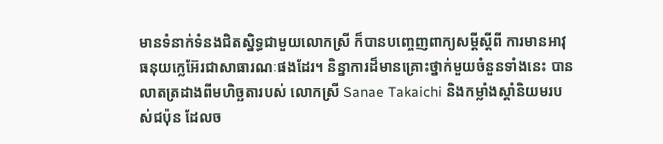មានទំនាក់ទំនងជិតស្និទ្ធជាមួយលោកស្រី ក៏បានបញ្ចេញពាក្យសម្តីស្តីពី ការមានអាវុធនុយក្លេអ៊ែរជាសាធារណៈផងដែរ។ និន្នាការដ៏មានគ្រោះថ្នាក់មួយចំនួនទាំងនេះ បានលាតត្រដាងពីមហិច្ឆតារបស់ លោកស្រី Sanae Takaichi និងកម្លាំងស្តាំនិយមរបស់ជប៉ុន ដែលច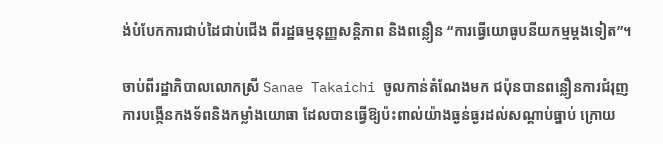ង់បំបែកការជាប់ដៃជាប់ជើង ពីរដ្ឋធម្មនុញ្ញសន្តិភាព និងពន្លឿន “ការធ្វើយោធូបនីយកម្មម្តងទៀត”។

ចាប់ពីរដ្ឋាភិបាលលោកស្រី Sanae Takaichi ចូលកាន់តំណែងមក ជប៉ុនបានពន្លឿនការជំរុញ ការបង្កើនកងទ័ពនិងកម្លាំងយោធា ដែលបានធ្វើឱ្យប៉ះពាល់យ៉ាងធ្ងន់ធ្ងរដល់សណ្តាប់ធ្នាប់ ក្រោយ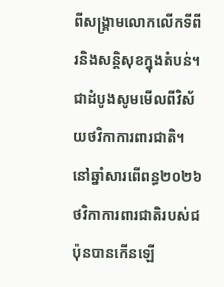ពីសង្គ្រាមលោកលើកទីពីរនិងសន្តិសុខក្នុងតំបន់។
ជាដំបូងសូមមើលពីវិស័យថវិកាការពារជាតិ។ នៅឆ្នាំសារពើពន្ធ២០២៦ ថវិកាការពារជាតិរបស់ជប៉ុនបានកើនឡើ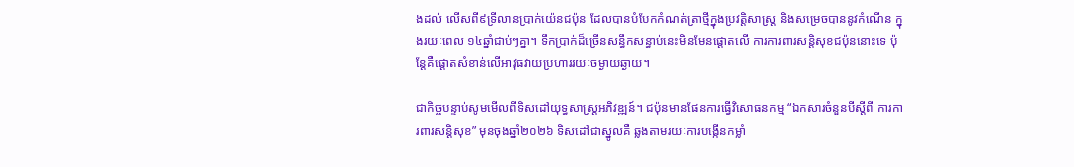ងដល់ លើសពី៩ទ្រីលានប្រាក់យ៉េនជប៉ុន ដែលបានបំបែកកំណត់ត្រាថ្មីក្នុងប្រវត្តិសាស្ត្រ និងសម្រេចបាននូវកំណើន ក្នុងរយៈពេល ១៤ឆ្នាំជាប់ៗគ្នា។ ទឹកប្រាក់ដ៏ច្រើនសន្ធឹកសន្ធាប់នេះមិនមែនផ្តោតលើ ការការពារសន្តិសុខជប៉ុននោះទេ ប៉ុន្តែគឺផ្តោតសំខាន់លើអាវុធវាយប្រហាររយៈចម្ងាយឆ្ងាយ។

ជាកិច្ចបន្ទាប់សូមមើលពីទិសដៅយុទ្ធសាស្ត្រអភិវឌ្ឍន៍។ ជប៉ុនមានផែនការធ្វើវិសោធនកម្ម “ឯកសារចំនួនបីស្តីពី ការការពារសន្តិសុខ” មុនចុងឆ្នាំ២០២៦ ទិសដៅជាស្នូលគឺ ឆ្លងតាមរយៈការបង្កើនកម្លាំ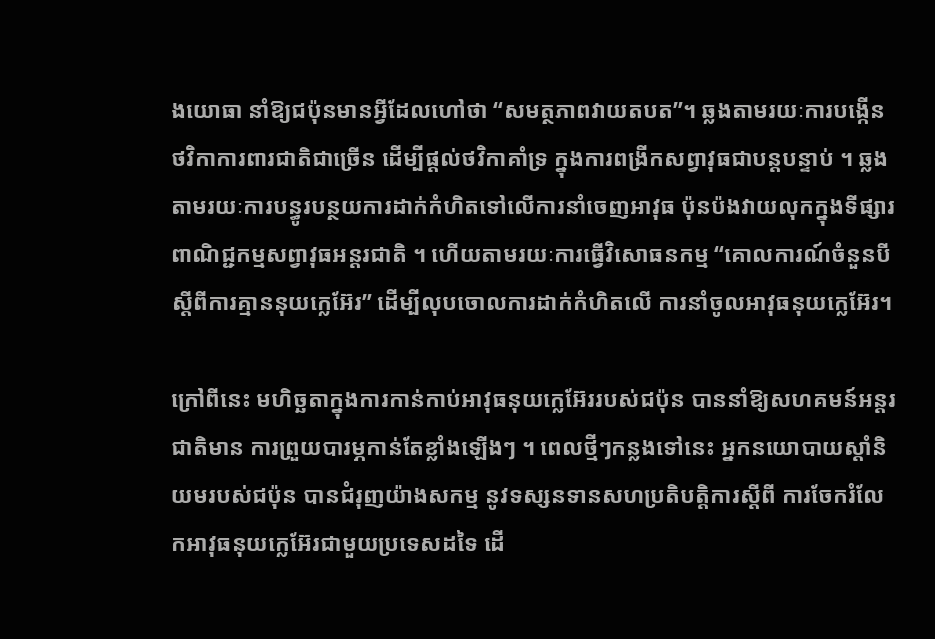ងយោធា នាំឱ្យជប៉ុនមានអ្វីដែលហៅថា “សមត្ថភាពវាយតបត”។ ឆ្លងតាមរយៈការបង្កើន ថវិកាការពារជាតិជាច្រើន ដើម្បីផ្តល់ថវិកាគាំទ្រ ក្នុងការពង្រីកសព្វាវុធជាបន្តបន្ទាប់ ។ ឆ្លងតាមរយៈការបន្ធូរបន្ថយការដាក់កំហិតទៅលើការនាំចេញអាវុធ ប៉ុនប៉ងវាយលុកក្នុងទីផ្សារពាណិជ្ជកម្មសព្វាវុធអន្តរជាតិ ។ ហើយតាមរយៈការធ្វើវិសោធនកម្ម “គោលការណ៍ចំនួនបីស្តីពីការគ្មាននុយក្លេអ៊ែរ” ដើម្បីលុបចោលការដាក់កំហិតលើ ការនាំចូលអាវុធនុយក្លេអ៊ែរ។

ក្រៅពីនេះ មហិច្ឆតាក្នុងការកាន់កាប់អាវុធនុយក្លេអ៊ែររបស់ជប៉ុន បាននាំឱ្យសហគមន៍អន្តរជាតិមាន ការព្រួយបារម្ភកាន់តែខ្លាំងឡើងៗ ។ ពេលថ្មីៗកន្លងទៅនេះ អ្នកនយោបាយស្តាំនិយមរបស់ជប៉ុន បានជំរុញយ៉ាងសកម្ម នូវទស្សនទានសហប្រតិបត្តិការស្តីពី ការចែករំលែកអាវុធនុយក្លេអ៊ែរជាមួយប្រទេសដទៃ ដើ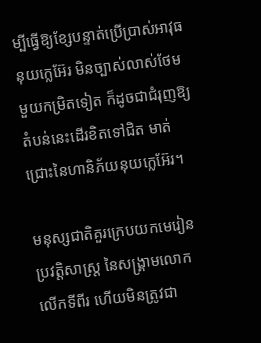ម្បីធ្វើឱ្យខ្សែបន្ទាត់ប្រើប្រាស់អាវុធនុយក្លេអ៊ែរ មិនច្បាស់លាស់ថែមមួយកម្រិតទៀត ក៏ដូចជាជំរុញឱ្យតំបន់នេះដើរខិតទៅជិត មាត់ជ្រោះនៃហានិភ័យនុយក្លេអ៊ែរ។

មនុស្សជាតិគួរក្រេបយកមេរៀនប្រវត្តិសាស្ត្រ នៃសង្គ្រាមលោកលើកទីពីរ ហើយមិនត្រូវជា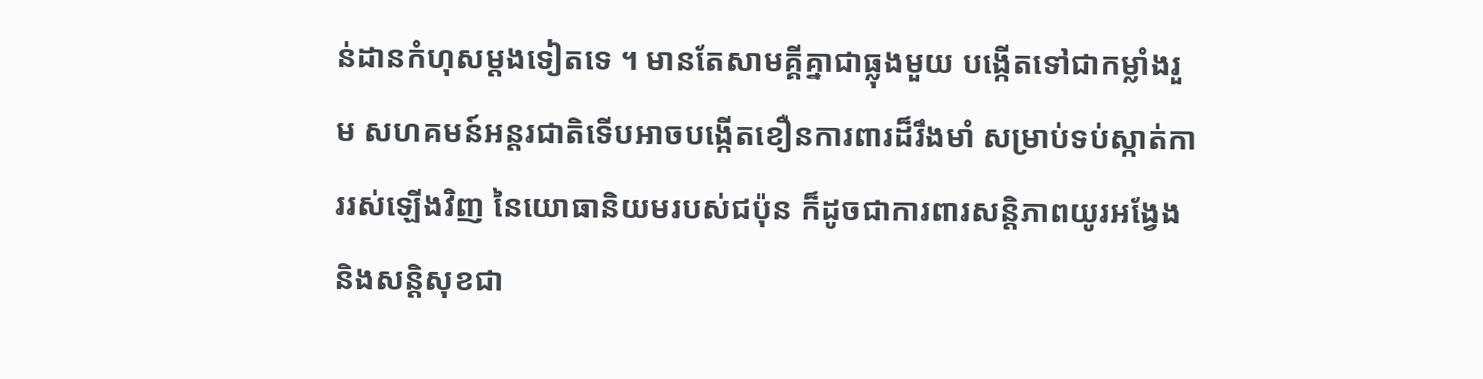ន់ដានកំហុសម្តងទៀតទេ ។ មានតែសាមគ្គីគ្នាជាធ្លុងមួយ បង្កើតទៅជាកម្លាំងរួម សហគមន៍អន្តរជាតិទើបអាចបង្កើតខឿនការពារដ៏រឹងមាំ សម្រាប់ទប់ស្កាត់ការរស់ឡើងវិញ នៃយោធានិយមរបស់ជប៉ុន ក៏ដូចជាការពារសន្តិភាពយូរអង្វែងនិងសន្តិសុខជា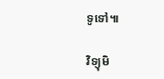ទូទៅ៕

វិទ្យុមិ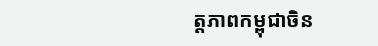ត្តភាពកម្ពុជាចិន